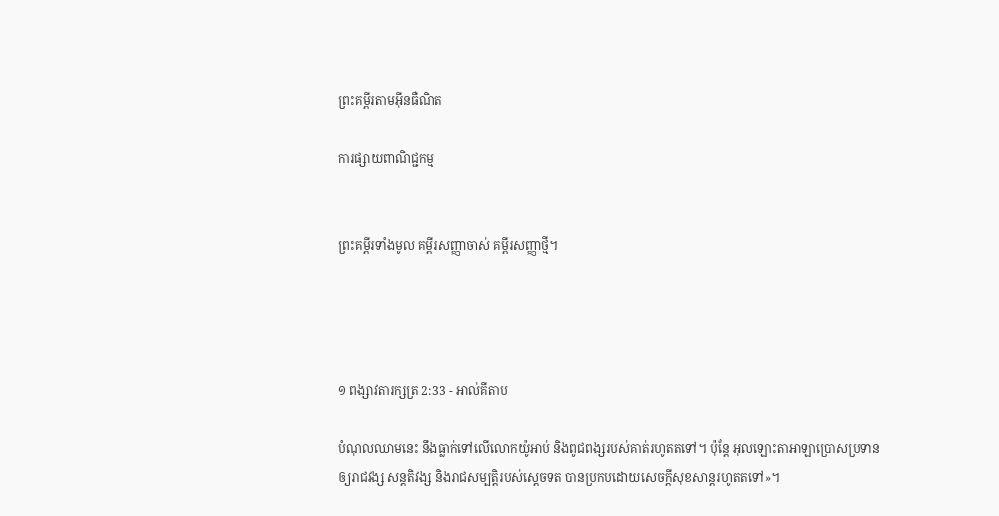ព្រះគម្ពីរតាមអ៊ីនធឺណិត

ការផ្សាយពាណិជ្ជកម្ម


ព្រះគម្ពីរទាំងមូល គម្ពីរសញ្ញាចាស់ គម្ពីរសញ្ញាថ្មី។




១ ពង្សាវ‌តារ‌ក្សត្រ 2:33 - អាល់គីតាប

បំណុលឈាមនេះ នឹងធ្លាក់ទៅលើលោកយ៉ូអាប់ និងពូជ‌ពង្សរបស់គាត់រហូតតទៅ។ ប៉ុន្តែ អុលឡោះ‌តាអាឡាប្រោសប្រទានឲ្យរាជ‌វង្ស សន្តតិ‌វង្ស និងរាជសម្បត្តិរបស់ស្តេចទត បានប្រកបដោយសេចក្តីសុខ‌សាន្តរហូតតទៅ»។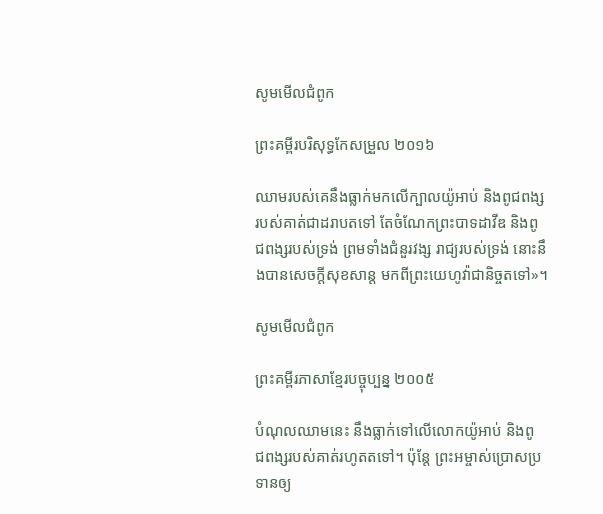សូមមើលជំពូក

ព្រះគម្ពីរបរិសុទ្ធកែសម្រួល ២០១៦

ឈាមរបស់គេនឹងធ្លាក់មកលើក្បាលយ៉ូអាប់ និងពូជ‌ពង្សរបស់គាត់ជាដរាបតទៅ តែចំណែកព្រះបាទដាវីឌ និងពូជ‌ពង្សរបស់ទ្រង់ ព្រមទាំងជំនួរវង្ស រាជ្យរបស់ទ្រង់ នោះនឹងបានសេចក្ដីសុខ‌សាន្ត មកពីព្រះ‌យេហូវ៉ាជា‌និច្ចតទៅ»។

សូមមើលជំពូក

ព្រះគម្ពីរភាសាខ្មែរបច្ចុប្បន្ន ២០០៥

បំណុលឈាមនេះ នឹងធ្លាក់ទៅលើលោកយ៉ូអាប់ និងពូជ‌ពង្សរបស់គាត់រហូតតទៅ។ ប៉ុន្តែ ព្រះ‌អម្ចាស់ប្រោសប្រទានឲ្យ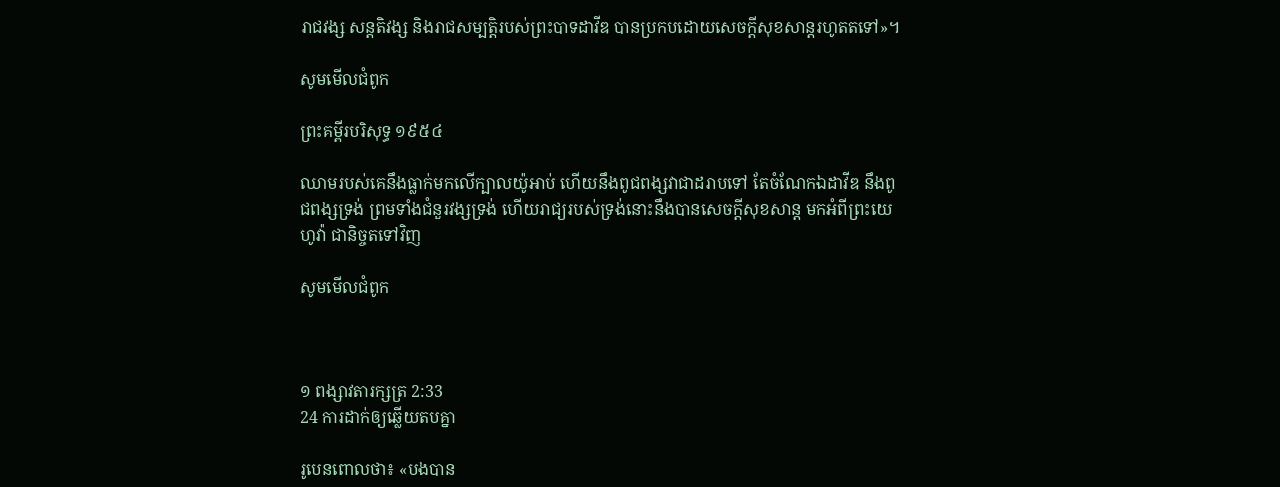រាជ‌វង្ស សន្តតិ‌វង្ស និងរាជសម្បត្តិរបស់ព្រះ‌បាទដាវីឌ បានប្រកបដោយសេចក្ដីសុខ‌សាន្តរហូតតទៅ»។

សូមមើលជំពូក

ព្រះគម្ពីរបរិសុទ្ធ ១៩៥៤

ឈាមរបស់គេនឹងធ្លាក់មកលើក្បាលយ៉ូអាប់ ហើយនឹងពូជ‌ពង្សវាជាដរាបទៅ តែចំណែកឯដាវីឌ នឹងពូជ‌ពង្សទ្រង់ ព្រមទាំងជំនួរវង្សទ្រង់ ហើយរាជ្យរបស់ទ្រង់នោះនឹងបានសេចក្ដីសុខ‌សាន្ត មកអំពីព្រះ‌យេហូវ៉ា ជានិច្ចតទៅវិញ

សូមមើលជំពូក



១ ពង្សាវ‌តារ‌ក្សត្រ 2:33
24 ការដាក់ឲ្យឆ្លើយតបគ្នា

រូបេនពោលថា៖ «បងបាន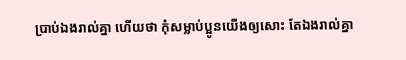ប្រាប់ឯងរាល់គ្នា ហើយថា កុំសម្លាប់ប្អូនយើងឲ្យសោះ តែឯងរាល់គ្នា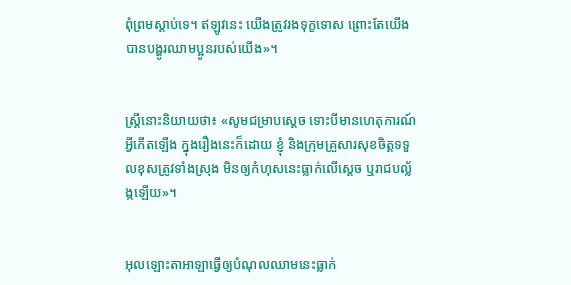ពុំព្រមស្តាប់ទេ។ ឥឡូវនេះ យើងត្រូវរងទុក្ខទោស ព្រោះតែយើងបានបង្ហូរឈាមប្អូនរបស់យើង»។


ស្ត្រីនោះនិយាយថា៖ «សូមជម្រាបស្តេច ទោះបីមានហេតុ‌ការណ៍អ្វីកើតឡើង ក្នុងរឿងនេះក៏ដោយ ខ្ញុំ និងក្រុមគ្រួសារសុខចិត្តទទួលខុសត្រូវទាំងស្រុង មិនឲ្យកំហុសនេះធ្លាក់លើស្តេច ឬរាជបល្ល័ង្កឡើយ»។


អុលឡោះ‌តាអាឡាធ្វើឲ្យបំណុលឈាមនេះធ្លាក់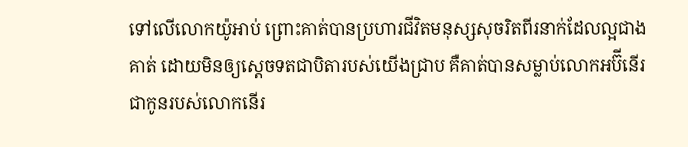ទៅលើលោកយ៉ូអាប់ ព្រោះគាត់បានប្រហារជីវិតមនុស្សសុចរិតពីរនាក់ដែលល្អជាងគាត់ ដោយមិនឲ្យស្តេចទតជាបិតារបស់យើងជ្រាប គឺគាត់បានសម្លាប់លោកអប៊ី‌នើរ ជាកូនរបស់លោកនើរ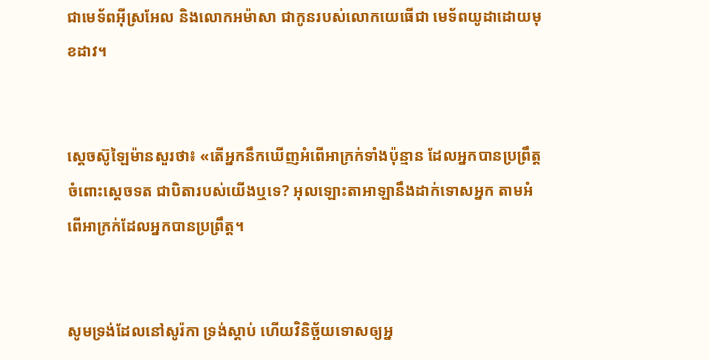ជាមេ‌ទ័ពអ៊ីស្រ‌អែល និងលោកអម៉ា‌សា ជាកូនរបស់លោកយេធើជា មេ‌ទ័ពយូដាដោយមុខដាវ។


ស្តេចស៊ូឡៃ‌ម៉ានសួរថា៖ «តើអ្នកនឹកឃើញអំពើអាក្រក់ទាំងប៉ុន្មាន ដែលអ្នកបានប្រព្រឹត្តចំពោះស្តេចទត ជាបិតារបស់យើងឬទេ? អុលឡោះ‌តាអាឡានឹងដាក់ទោសអ្នក តាមអំពើអាក្រក់ដែលអ្នកបានប្រព្រឹត្ត។


សូមទ្រង់ដែលនៅសូរ៉កា ទ្រង់ស្តាប់ ហើយវិនិច្ឆ័យទោសឲ្យអ្ន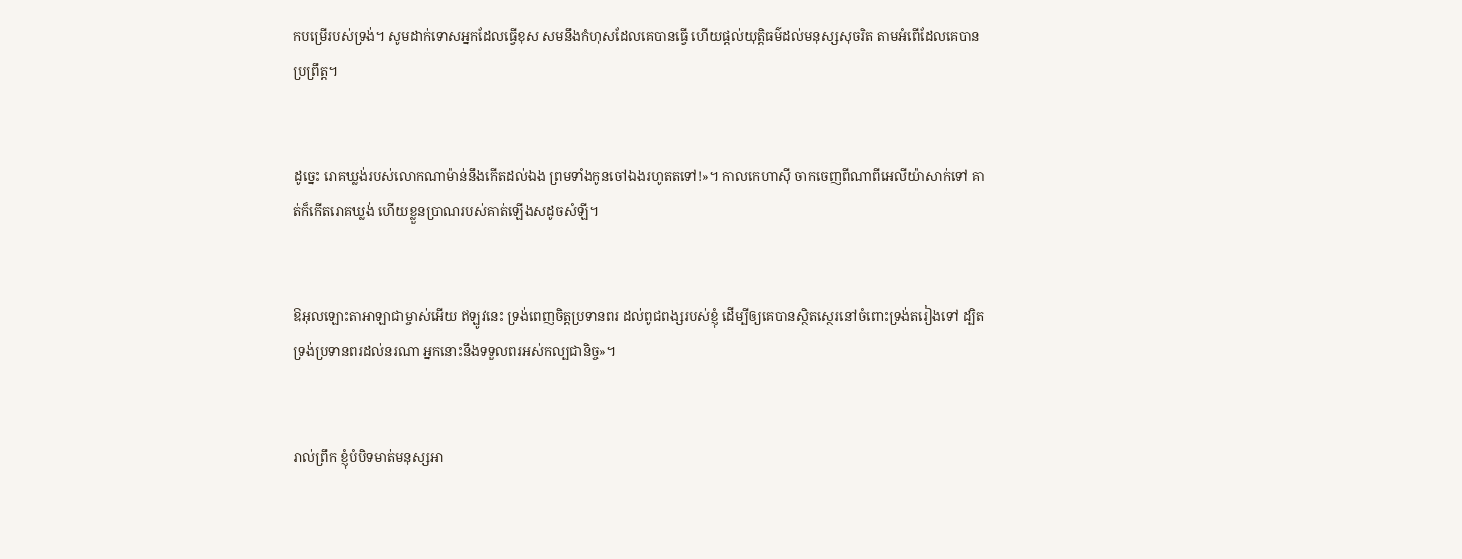កបម្រើរបស់ទ្រង់។ សូមដាក់ទោសអ្នកដែលធ្វើខុស សមនឹងកំហុសដែលគេបានធ្វើ ហើយផ្តល់យុត្តិធម៌ដល់មនុស្សសុចរិត តាមអំពើដែលគេបានប្រព្រឹត្ត។


ដូច្នេះ រោគឃ្លង់របស់លោកណាម៉ាន់នឹងកើតដល់ឯង ព្រមទាំងកូនចៅឯងរហូតតទៅ!»។ កាលកេហា‌ស៊ី ចាកចេញពីណាពីអេលី‌យ៉ាសាក់ទៅ គាត់ក៏កើតរោគឃ្លង់ ហើយខ្លួនប្រាណរបស់គាត់ឡើងសដូចសំឡី។


ឱអុលឡោះ‌តាអាឡាជាម្ចាស់អើយ ឥឡូវនេះ ទ្រង់ពេញចិត្តប្រទានពរ ដល់ពូជ‌ពង្សរបស់ខ្ញុំ ដើម្បីឲ្យគេបានស្ថិត‌ស្ថេរនៅចំពោះទ្រង់តរៀងទៅ ដ្បិតទ្រង់ប្រទានពរដល់នរណា អ្នកនោះនឹងទទួលពរអស់‌កល្បជា‌និច្ច»។


រាល់ព្រឹក ខ្ញុំបំបិទមាត់មនុស្សអា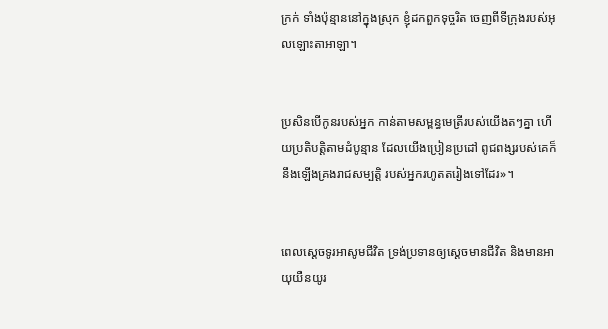ក្រក់ ទាំងប៉ុន្មាននៅក្នុងស្រុក ខ្ញុំដកពួកទុច្ចរិត ចេញពីទីក្រុងរបស់អុលឡោះ‌តាអាឡា។


ប្រសិនបើកូនរបស់អ្នក កាន់តាមសម្ពន្ធ‌មេត្រីរបស់យើងតៗគ្នា ហើយប្រតិបត្តិតាមដំបូន្មាន ដែលយើងប្រៀន‌ប្រដៅ ពូជ‌ពង្សរបស់គេក៏នឹងឡើងគ្រងរាជសម្បត្តិ របស់អ្នករហូតតរៀងទៅដែរ»។


ពេលស្តេចទូរអាសូមជីវិត ទ្រង់ប្រទានឲ្យស្ដេចមានជីវិត និងមានអាយុយឺន‌យូរ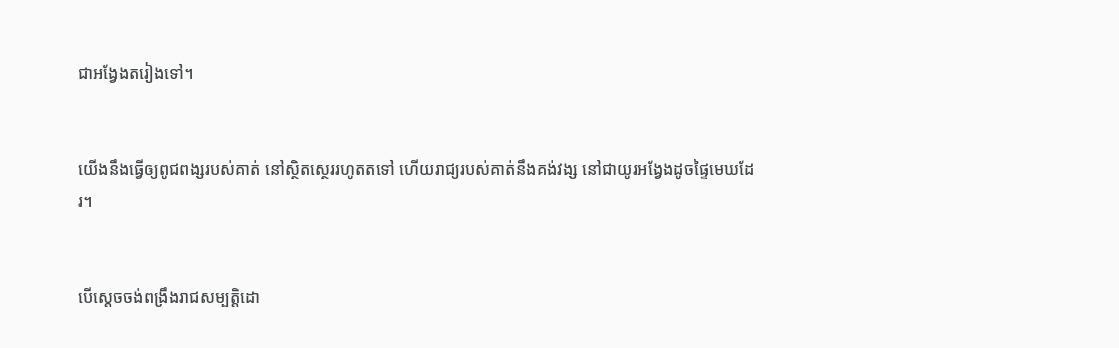ជាអង្វែងតរៀងទៅ។


យើងនឹងធ្វើឲ្យពូជ‌ពង្សរបស់គាត់ នៅស្ថិត‌ស្ថេររហូតតទៅ ហើយរាជ្យរបស់គាត់នឹងគង់‌វង្ស នៅជាយូរអង្វែងដូចផ្ទៃមេឃដែរ។


បើស្ដេចចង់ពង្រឹងរាជសម្បត្តិដោ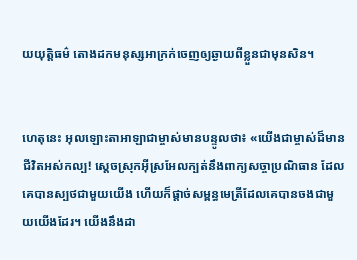យយុត្តិធម៌ តោងដកមនុស្សអាក្រក់ចេញឲ្យឆ្ងាយពីខ្លួនជាមុនសិន។


ហេតុនេះ អុលឡោះ‌តាអាឡាជាម្ចាស់មានបន្ទូលថា៖ «យើងជាម្ចាស់ដ៏មានជីវិតអស់‌កល្ប! ស្ដេចស្រុកអ៊ីស្រ‌អែលក្បត់នឹងពាក្យសច្ចា‌ប្រណិ‌ធាន ដែលគេបានស្បថជាមួយយើង ហើយក៏ផ្ដាច់សម្ពន្ធ‌មេត្រីដែលគេបានចងជាមួយយើងដែរ។ យើងនឹងដា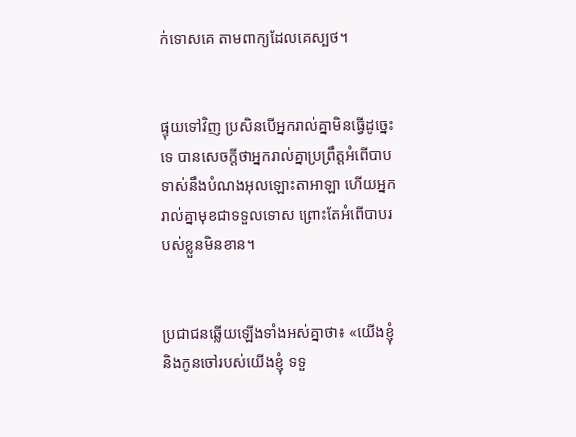ក់ទោសគេ តាមពាក្យដែលគេស្បថ។


ផ្ទុយទៅវិញ ប្រសិនបើអ្នករាល់គ្នាមិនធ្វើដូច្នេះទេ បានសេចក្តីថាអ្នករាល់គ្នាប្រព្រឹត្តអំពើបាប ទាស់នឹងបំណងអុលឡោះ‌តាអាឡា ហើយអ្នករាល់គ្នាមុខជាទទួលទោស ព្រោះតែអំពើបាបរបស់ខ្លួនមិនខាន។


ប្រជា‌ជនឆ្លើយឡើងទាំងអស់គ្នាថា៖ «យើងខ្ញុំ និងកូនចៅរបស់យើងខ្ញុំ ទទួ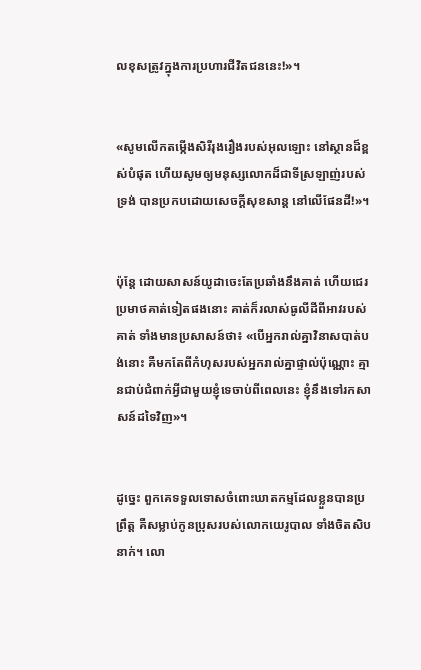លខុសត្រូវក្នុងការប្រហារជីវិតជននេះ!»។


«សូមលើកតម្កើងសិរី‌រុង‌រឿងរបស់អុលឡោះ នៅស្ថានដ៏ខ្ពស់បំផុត ហើយសូមឲ្យមនុស្សលោកដ៏ជាទីស្រឡាញ់របស់ទ្រង់ បានប្រកបដោយសេចក្ដីសុខ‌សាន្ដ នៅលើផែន‌ដី!»។


ប៉ុន្ដែ ដោយសាសន៍យូដាចេះតែប្រឆាំងនឹងគាត់ ហើយជេរប្រមាថគាត់ទៀតផងនោះ គាត់ក៏រលាស់ធូលីដីពីអាវរបស់គាត់ ទាំងមានប្រសាសន៍ថា៖ «បើអ្នករាល់គ្នាវិនាសបាត់បង់នោះ គឺមកតែពីកំហុសរបស់អ្នករាល់គ្នាផ្ទាល់ប៉ុណ្ណោះ គ្មានជាប់ជំពាក់អ្វីជាមួយខ្ញុំទេចាប់ពីពេលនេះ ខ្ញុំនឹងទៅរកសាសន៍ដទៃវិញ»។


ដូច្នេះ ពួកគេទទួលទោសចំពោះឃាត‌កម្មដែលខ្លួនបានប្រព្រឹត្ត គឺសម្លាប់កូនប្រុសរបស់លោកយេរូ‌បាល ទាំងចិតសិបនាក់។ លោ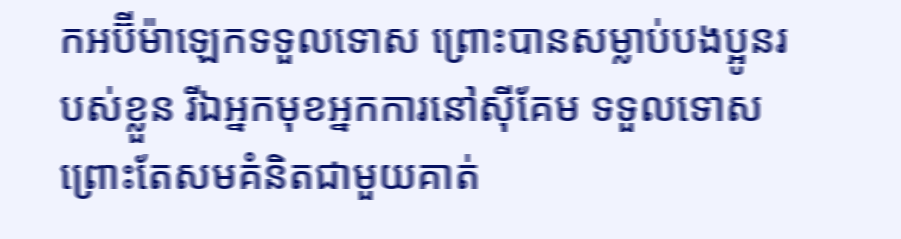កអប៊ី‌ម៉ា‌ឡេកទទួលទោស ព្រោះបានសម្លាប់បង‌ប្អូនរបស់ខ្លួន រីឯអ្នកមុខអ្នកការនៅស៊ីគែម ទទួលទោសព្រោះតែសមគំនិតជាមួយគាត់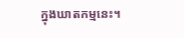ក្នុងឃាត‌កម្មនេះ។